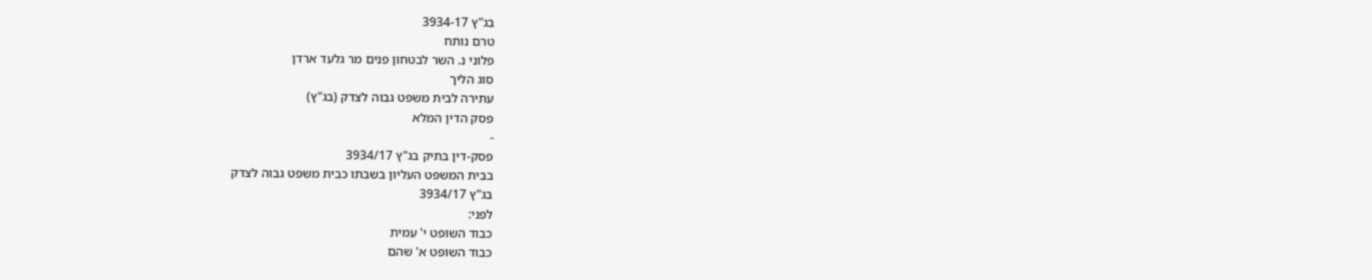בג"ץ 3934-17
טרם נותח
פלוני נ. השר לבטחון פנים מר גלעד ארדן
סוג הליך
עתירה לבית משפט גבוה לצדק (בג"ץ)
פסק הדין המלא
-
פסק-דין בתיק בג"ץ 3934/17
בבית המשפט העליון בשבתו כבית משפט גבוה לצדק
בג"ץ 3934/17
לפני:
כבוד השופט י' עמית
כבוד השופט א' שהם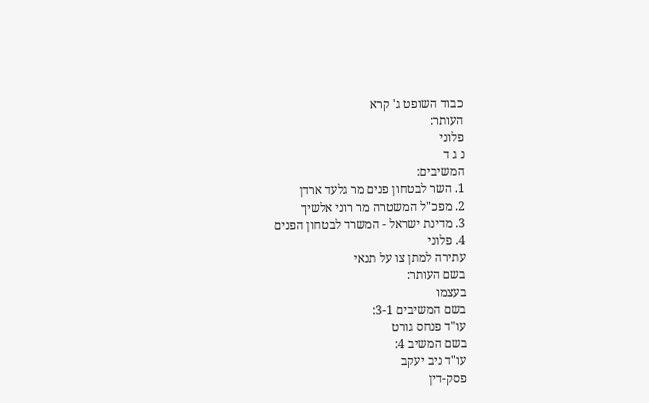כבוד השופט ג' קרא
העותר:
פלוני
נ ג ד
המשיבים:
1. השר לבטחון פנים מר גלעד ארדן
2. מפכ"ל המשטרה מר רוני אלשיך
3. מדינת ישראל - המשרד לבטחון הפנים
4. פלוני
עתירה למתן צו על תנאי
בשם העותר:
בעצמו
בשם המשיבים 3-1:
עו"ד פנחס גורט
בשם המשיב 4:
עו"ד ניב יעקב
פסק-דין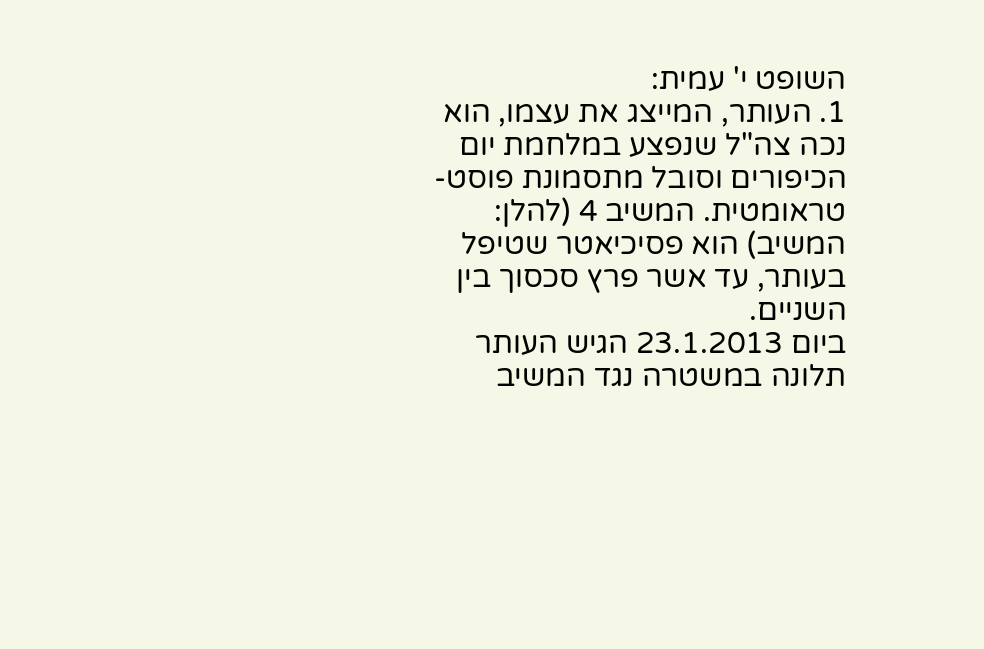השופט י' עמית:
1. העותר, המייצג את עצמו, הוא נכה צה"ל שנפצע במלחמת יום הכיפורים וסובל מתסמונת פוסט-טראומטית. המשיב 4 (להלן: המשיב) הוא פסיכיאטר שטיפל בעותר, עד אשר פרץ סכסוך בין השניים.
ביום 23.1.2013 הגיש העותר תלונה במשטרה נגד המשיב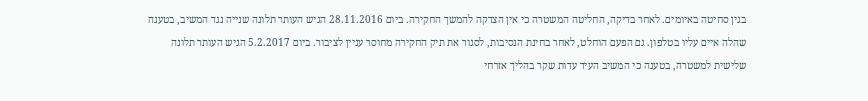בגין סחיטה באיומים. לאחר בדיקה, החליטה המשטרה כי אין הצדקה להמשך החקירה. ביום 28.11.2016 הגיש העותר תלונה שנייה נגד המשיב, בטענה שהלה איים עליו בטלפון. גם הפעם הוחלט, לאחר בחינת הנסיבות, לסגור את תיק החקירה מחוסר עניין לציבור. ביום 5.2.2017 הגיש העותר תלונה שלישית למשטרה, בטענה כי המשיב העיד עדות שקר בהליך אזרחי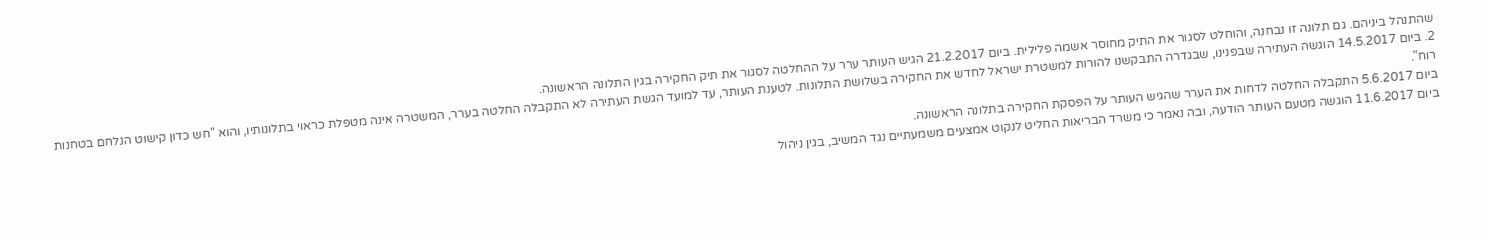שהתנהל ביניהם. גם תלונה זו נבחנה, והוחלט לסגור את התיק מחוסר אשמה פלילית. ביום 21.2.2017 הגיש העותר ערר על ההחלטה לסגור את תיק החקירה בגין התלונה הראשונה.
2. ביום 14.5.2017 הוגשה העתירה שבפנינו, שבגדרה התבקשנו להורות למשטרת ישראל לחדש את החקירה בשלושת התלונות. לטענת העותר, עד למועד הגשת העתירה לא התקבלה החלטה בערר, המשטרה אינה מטפלת כראוי בתלונותיו, והוא "חש כדון קישוט הנלחם בטחנות רוח".
ביום 5.6.2017 התקבלה החלטה לדחות את הערר שהגיש העותר על הפסקת החקירה בתלונה הראשונה.
ביום 11.6.2017 הוגשה מטעם העותר הודעה, ובה נאמר כי משרד הבריאות החליט לנקוט אמצעים משמעתיים נגד המשיב, בגין ניהול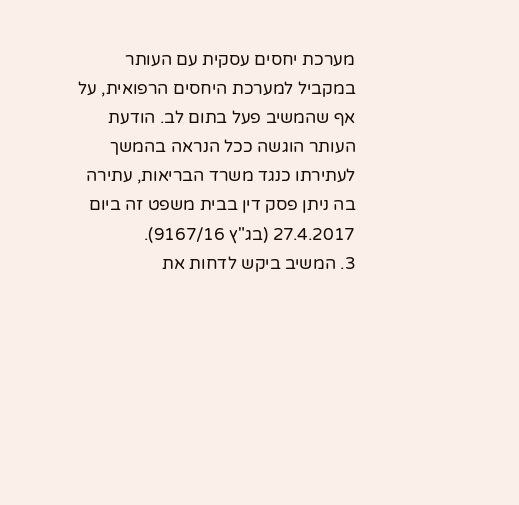מערכת יחסים עסקית עם העותר במקביל למערכת היחסים הרפואית, על אף שהמשיב פעל בתום לב. הודעת העותר הוגשה ככל הנראה בהמשך לעתירתו כנגד משרד הבריאות, עתירה בה ניתן פסק דין בבית משפט זה ביום 27.4.2017 (בג"ץ 9167/16).
3. המשיב ביקש לדחות את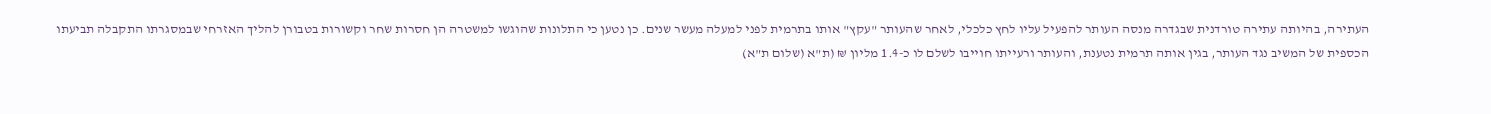העתירה, בהיותה עתירה טורדנית שבגדרה מנסה העותר להפעיל עליו לחץ כלכלי, לאחר שהעותר "עקץ" אותו בתרמית לפני למעלה מעשר שנים. כן נטען כי התלונות שהוגשו למשטרה הן חסרות שחר וקשורות בטבורן להליך האזרחי שבמסגרתו התקבלה תביעתו הכספית של המשיב נגד העותר, בגין אותה תרמית נטענת, והעותר ורעייתו חוייבו לשלם לו כ-1.4 מליון ₪ (ת"א (שלום ת"א)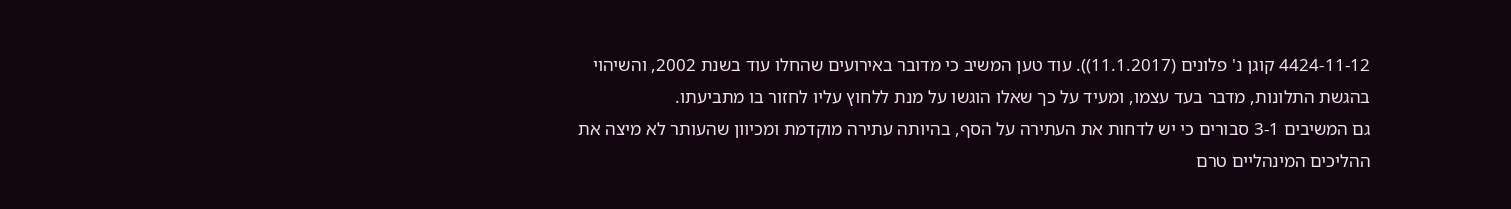4424-11-12 קוגן נ' פלונים (11.1.2017)). עוד טען המשיב כי מדובר באירועים שהחלו עוד בשנת 2002, והשיהוי בהגשת התלונות, מדבר בעד עצמו, ומעיד על כך שאלו הוגשו על מנת ללחוץ עליו לחזור בו מתביעתו.
גם המשיבים 3-1 סבורים כי יש לדחות את העתירה על הסף, בהיותה עתירה מוקדמת ומכיוון שהעותר לא מיצה את ההליכים המינהליים טרם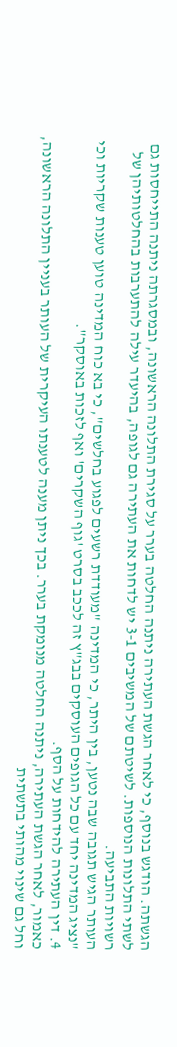הגשתה. הודגש בנוסף, כי לאחר הגשת העתירה ניתנה החלטה בערר על סגירת התלונה הראשונה, ובמסגרתה ניתנה התייחסות גם לשתי התלונות הנוספות. לשיטתם של המשיבים 3-1 יש לדחות את העתירה גם לגופה, בהיעדר עילה להתערבות בהחלטותיהן של רשויות התביעה.
העותר הגיש תגובה שבה נטען, בין היתר, כי המדינה "מעודדת רשעים לפגוע בחלשים", כי בא כוח המדינה טוען טענות שקריות וכי "נציג המדינה יחד עם כל הגופים העוסקים בבג"ץ זה לככב בסרט 'גוף השקרים' ואף לזכות באוסקר".
4. דין העתירה להידחות על הסף.
כאמור, לאחר הגשת העתירה, ניתנה החלטה מנומקת בערר. בכך ניתן מענה לטענתו העיקרית של העותר בעניין התלונה הראשונה, וחל גם שינוי מהותי בתשתית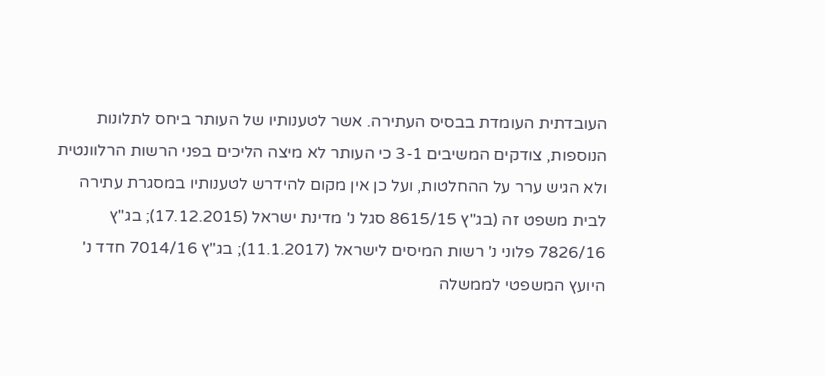העובדתית העומדת בבסיס העתירה. אשר לטענותיו של העותר ביחס לתלונות הנוספות, צודקים המשיבים 3-1 כי העותר לא מיצה הליכים בפני הרשות הרלוונטית ולא הגיש ערר על ההחלטות, ועל כן אין מקום להידרש לטענותיו במסגרת עתירה לבית משפט זה (בג"ץ 8615/15 סגל נ' מדינת ישראל (17.12.2015); בג"ץ 7826/16 פלוני נ' רשות המיסים לישראל (11.1.2017); בג"ץ 7014/16 חדד נ' היועץ המשפטי לממשלה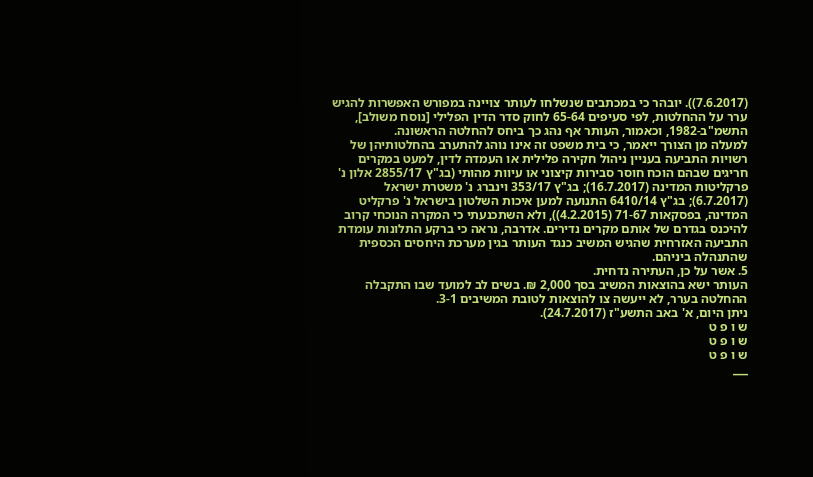(7.6.2017)). יובהר כי במכתבים שנשלחו לעותר צויינה במפורש האפשרות להגיש ערר על ההחלטות, לפי סעיפים 65-64 לחוק סדר הדין הפלילי [נוסח משולב], התשמ"ב-1982, וכאמור, העותר אף נהג כך ביחס להחלטה הראשונה.
למעלה מן הצורך ייאמר, כי בית משפט זה אינו נוהג להתערב בהחלטותיהן של רשויות התביעה בעניין ניהול חקירה פלילית או העמדה לדין, למעט במקרים חריגים שבהם הוכח חוסר סבירות קיצוני או עיוות מהותי (בג"ץ 2855/17 אלון נ' פרקליטות המדינה (16.7.2017); בג"ץ 353/17 וינברג נ' משטרת ישראל (6.7.2017); בג"ץ 6410/14 התנועה למען איכות השלטון בישראל נ' פרקליט המדינה, בפסקאות 71-67 (4.2.2015)), ולא השתכנעתי כי המקרה הנוכחי קרוב להיכנס בגדרם של אותם מקרים נדירים. אדרבה, נראה כי ברקע התלונות עומדת התביעה האזרחית שהגיש המשיב כנגד העותר בגין מערכת היחסים הכספית שהתנהלה ביניהם.
5. אשר על כן, העתירה נדחית.
העותר ישא בהוצאות המשיב בסך 2,000 ₪. בשים לב למועד שבו התקבלה ההחלטה בערר, לא ייעשה צו להוצאות לטובת המשיבים 3-1.
ניתן היום, א' באב התשע"ז (24.7.2017).
ש ו פ ט
ש ו פ ט
ש ו פ ט
___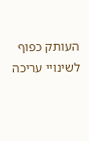העותק כפוף לשינויי עריכה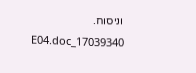וניסוח. 17039340_E04.doc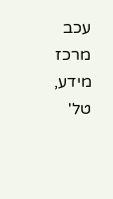עכב
מרכז מידע, טל'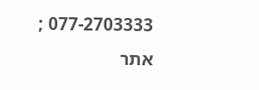077-2703333 ; אתר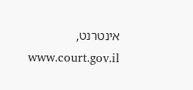אינטרנט, www.court.gov.il